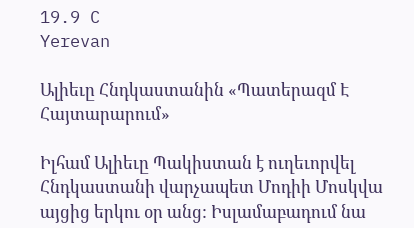19.9 C
Yerevan

Ալիեւը Հնդկաստանին «Պատերազմ Է Հայտարարում»

Իլհամ Ալիեւը Պակիստան է ուղեւորվել Հնդկաստանի վարչապետ Մոդիի Մոսկվա այցից երկու օր անց: Իսլամաբադում նա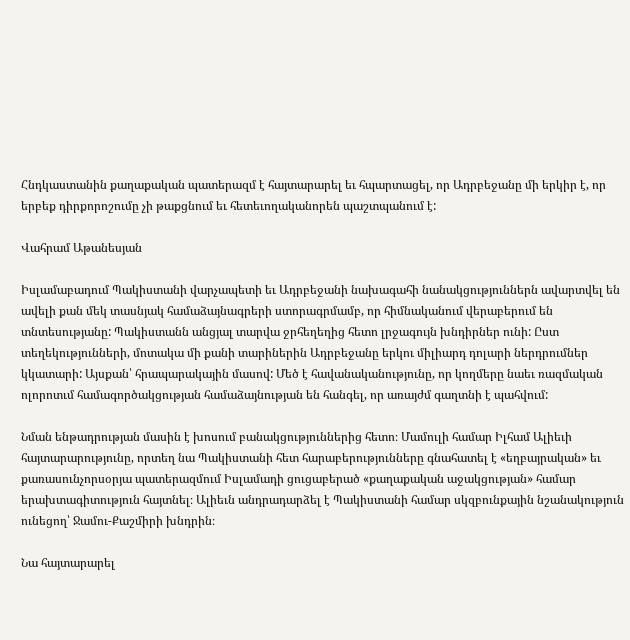Հնդկաստանին քաղաքական պատերազմ է հայտարարել եւ հպարտացել, որ Ադրբեջանը մի երկիր է, որ երբեք դիրքորոշումը չի թաքցնում եւ հետեւողականորեն պաշտպանում է:

Վահրամ Աթանեսյան

Իսլամաբադում Պակիստանի վարչապետի եւ Ադրբեջանի նախագահի նանակցություններն ավարտվել են ավելի քան մեկ տասնյակ համաձայնագրերի ստորագրմամբ, որ հիմնականում վերաբերում են տնտեսությանը: Պակիստանն անցյալ տարվա ջրհեղեղից հետո լրջագույն խնդիրներ ունի: Ըստ տեղեկությունների, մոտակա մի քանի տարիներին Ադրբեջանը երկու միլիարդ դոլարի ներդրումներ կկատարի: Այսքան՝ հրապարակային մասով: Մեծ է հավանականությունը, որ կողմերը նաեւ ռազմական ոլորոտւմ համագործակցության համաձայնության են հանգել, որ առայժմ գաղտնի է պահվում:

Նման ենթադրության մասին է խոսում բանակցություններից հետո։ Մամուլի համար Իլհամ Ալիեւի հայտարարությունը, որտեղ նա Պակիստանի հետ հարաբերությունները գնահատել է «եղբայրական» եւ քառասունչորսօրյա պատերազմում Իսլամադի ցուցաբերած «քաղաքական աջակցության» համար երախտագիտություն հայտնել։ Ալիեւն անդրադարձել է Պակիստանի համար սկզբունքային նշանակություն ունեցող՝ Ջամու-Քաշմիրի խնդրին։

Նա հայտարարել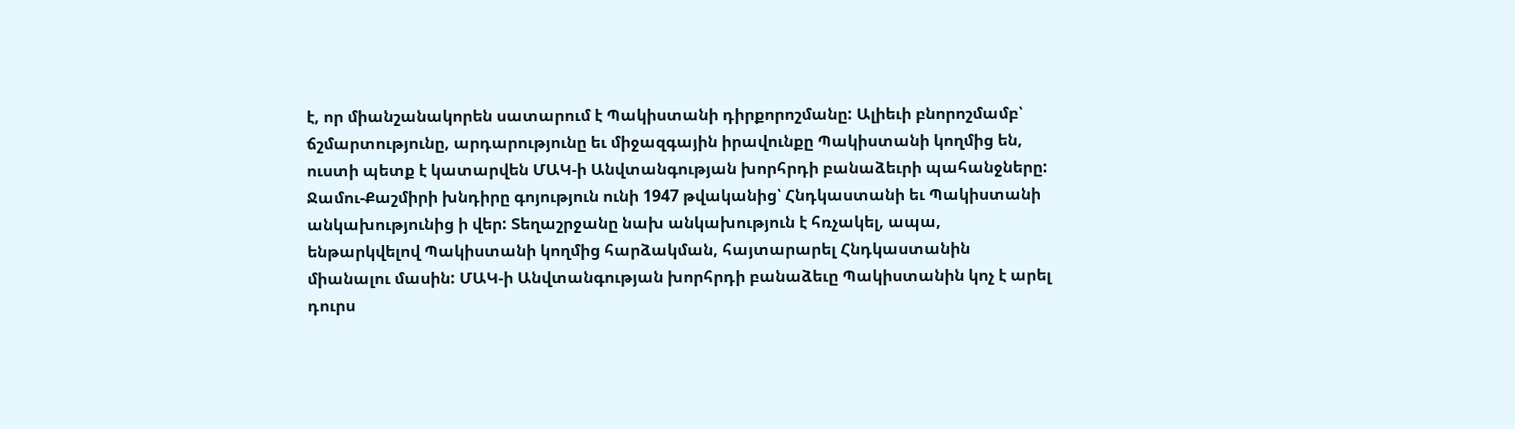է, որ միանշանակորեն սատարում է Պակիստանի դիրքորոշմանը: Ալիեւի բնորոշմամբ՝ ճշմարտությունը, արդարությունը եւ միջազգային իրավունքը Պակիստանի կողմից են, ուստի պետք է կատարվեն ՄԱԿ‑ի Անվտանգության խորհրդի բանաձեւրի պահանջները: Ջամու-Քաշմիրի խնդիրը գոյություն ունի 1947 թվականից՝ Հնդկաստանի եւ Պակիստանի անկախությունից ի վեր: Տեղաշրջանը նախ անկախություն է հռչակել, ապա, ենթարկվելով Պակիստանի կողմից հարձակման, հայտարարել Հնդկաստանին միանալու մասին: ՄԱԿ‑ի Անվտանգության խորհրդի բանաձեւը Պակիստանին կոչ է արել դուրս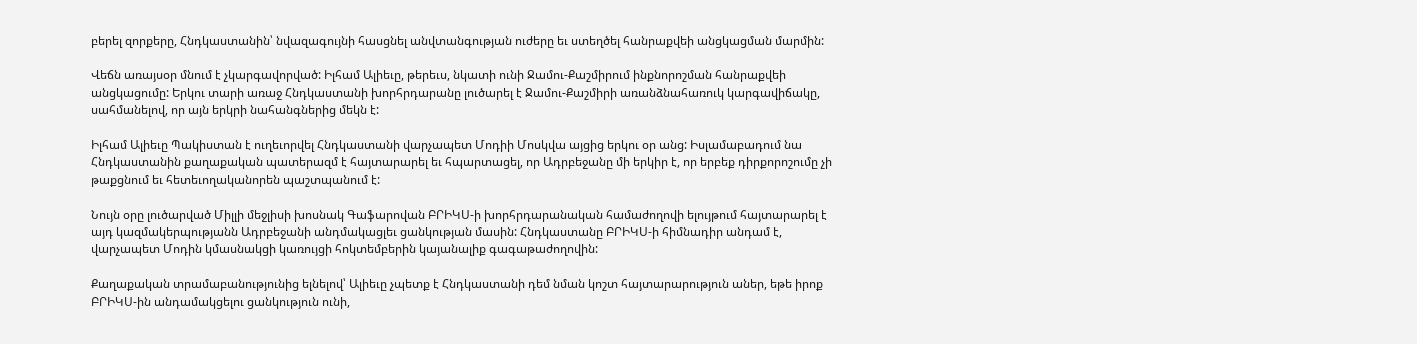բերել զորքերը, Հնդկաստանին՝ նվազագույնի հասցնել անվտանգության ուժերը եւ ստեղծել հանրաքվեի անցկացման մարմին:

Վեճն առայսօր մնում է չկարգավորված: Իլհամ Ալիեւը, թերեւս, նկատի ունի Ջամու-Քաշմիրում ինքնորոշման հանրաքվեի անցկացումը: Երկու տարի առաջ Հնդկաստանի խորհրդարանը լուծարել է Ջամու-Քաշմիրի առանձնահառուկ կարգավիճակը, սահմանելով, որ այն երկրի նահանգներից մեկն է:

Իլհամ Ալիեւը Պակիստան է ուղեւորվել Հնդկաստանի վարչապետ Մոդիի Մոսկվա այցից երկու օր անց: Իսլամաբադում նա Հնդկաստանին քաղաքական պատերազմ է հայտարարել եւ հպարտացել, որ Ադրբեջանը մի երկիր է, որ երբեք դիրքորոշումը չի թաքցնում եւ հետեւողականորեն պաշտպանում է:

Նույն օրը լուծարված Միլլի մեջլիսի խոսնակ Գաֆարովան ԲՐԻԿՍ‑ի խորհրդարանական համաժողովի ելույթում հայտարարել է այդ կազմակերպությանն Ադրբեջանի անդմակացլեւ ցանկության մասին: Հնդկաստանը ԲՐԻԿՍ‑ի հիմնադիր անդամ է, վարչապետ Մոդին կմասնակցի կառույցի հոկտեմբերին կայանալիք գագաթաժողովին:

Քաղաքական տրամաբանությունից ելնելով՝ Ալիեւը չպետք է Հնդկաստանի դեմ նման կոշտ հայտարարություն աներ, եթե իրոք ԲՐԻԿՍ-ին անդամակցելու ցանկություն ունի,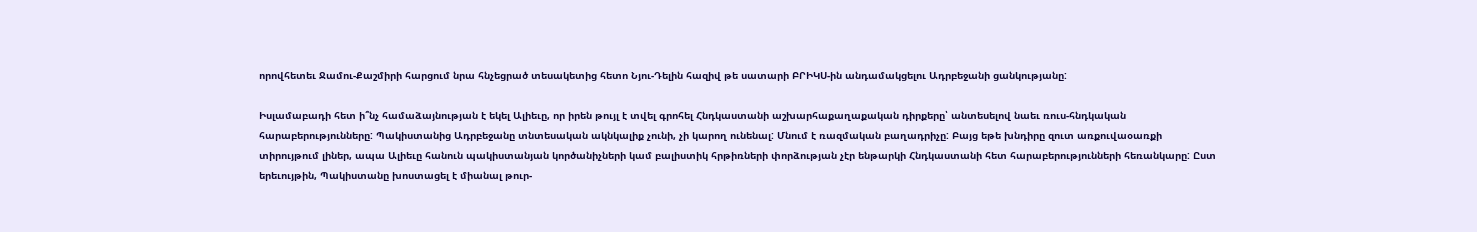որովհետեւ Ջամու-Քաշմիրի հարցում նրա հնչեցրած տեսակետից հետո Նյու-Դելին հազիվ թե սատարի ԲՐԻԿՍ-ին անդամակցելու Ադրբեջանի ցանկությանը:

Իսլամաբադի հետ ի՞նչ համաձայնության է եկել Ալիեւը, որ իրեն թույլ է տվել գրոհել Հնդկաստանի աշխարհաքաղաքական դիրքերը՝ անտեսելով նաեւ ռուս-հնդկական հարաբերությունները: Պակիստանից Ադրբեջանը տնտեսական ակնկալիք չունի, չի կարող ունենալ: Մնում է ռազմական բաղադրիչը: Բայց եթե խնդիրը զուտ առքուվաօառքի տիրույթում լիներ, ապա Ալիեւը հանուն պակիստանյան կործանիչների կամ բալիստիկ հրթիռների փորձության չէր ենթարկի Հնդկաստանի հետ հարաբերությունների հեռանկարը: Ըստ երեւույթին, Պակիստանը խոստացել է միանալ թուր-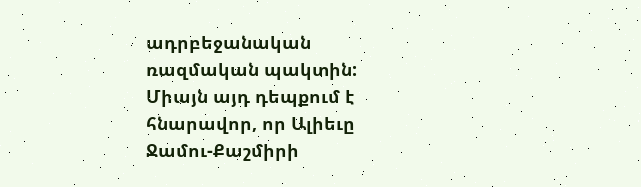ադրբեջանական ռազմական պակտին: Միայն այդ դեպքում է հնարավոր, որ Ալիեւը Ջամու-Քաշմիրի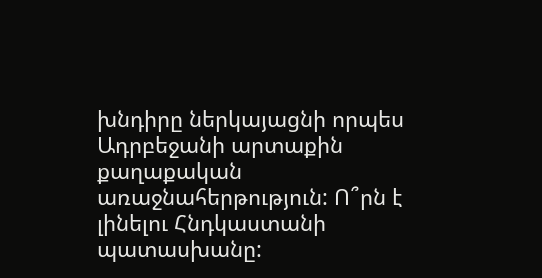խնդիրը ներկայացնի որպես Ադրբեջանի արտաքին քաղաքական առաջնահերթություն: Ո՞րն է լինելու Հնդկաստանի պատասխանը: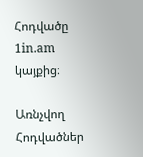Հոդվածը 1in.am կայքից։

Առնչվող Հոդվածներ